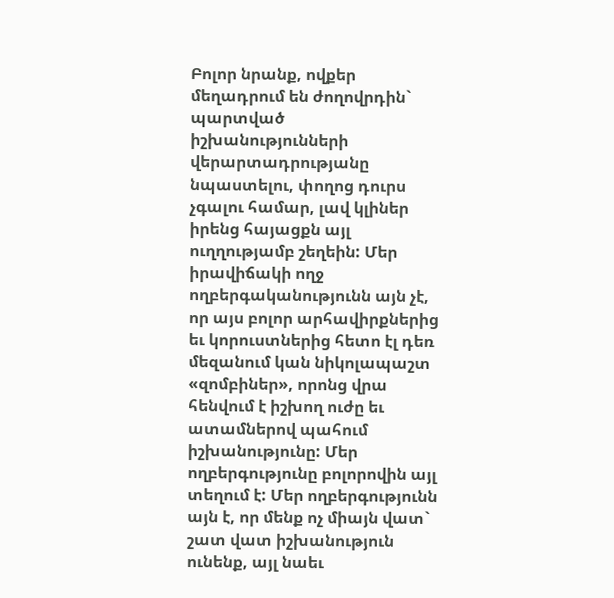Բոլոր նրանք, ովքեր մեղադրում են ժողովրդին` պարտված իշխանությունների վերարտադրությանը նպաստելու, փողոց դուրս չգալու համար, լավ կլիներ իրենց հայացքն այլ ուղղությամբ շեղեին: Մեր իրավիճակի ողջ ողբերգականությունն այն չէ, որ այս բոլոր արհավիրքներից եւ կորուստներից հետո էլ դեռ մեզանում կան նիկոլապաշտ «զոմբիներ», որոնց վրա հենվում է իշխող ուժը եւ ատամներով պահում իշխանությունը: Մեր ողբերգությունը բոլորովին այլ տեղում է: Մեր ողբերգությունն այն է, որ մենք ոչ միայն վատ` շատ վատ իշխանություն ունենք, այլ նաեւ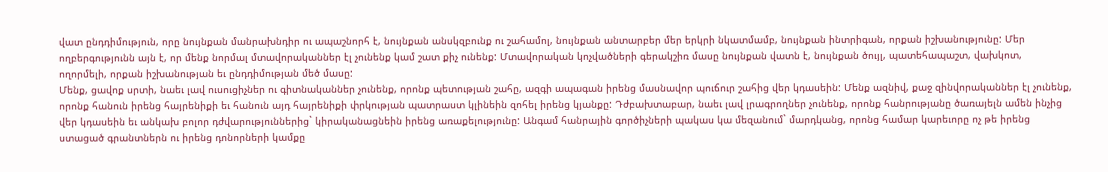վատ ընդդիմություն, որը նույնքան մանրախնդիր ու ապաշնորհ է, նույնքան անսկզբունք ու շահամոլ, նույնքան անտարբեր մեր երկրի նկատմամբ, նույնքան ինտրիգան, որքան իշխանությունը: Մեր ողբերգությունն այն է, որ մենք նորմալ մտավորականներ էլ չունենք կամ շատ քիչ ունենք: Մտավորական կոչվածների գերակշիռ մասը նույնքան վատն է, նույնքան ծույլ, պատեհապաշտ, վախկոտ, ողորմելի, որքան իշխանության եւ ընդդիմության մեծ մասը:
Մենք, ցավոք սրտի, նաեւ լավ ուսուցիչներ ու գիտնականներ չունենք, որոնք պետության շահը, ազգի ապագան իրենց մասնավոր պուճուր շահից վեր կդասեին: Մենք ազնիվ, քաջ զինվորականներ էլ չունենք, որոնք հանուն իրենց հայրենիքի եւ հանուն այդ հայրենիքի փրկության պատրաստ կլինեին զոհել իրենց կյանքը: Դժբախտաբար, նաեւ լավ լրագրողներ չունենք, որոնք հանրությանը ծառայելն ամեն ինչից վեր կդասեին եւ անկախ բոլոր դժվարություններից` կիրականացնեին իրենց առաքելությունը: Անգամ հանրային գործիչների պակաս կա մեզանում` մարդկանց, որոնց համար կարեւորը ոչ թե իրենց ստացած գրանտներն ու իրենց դոնորների կամքը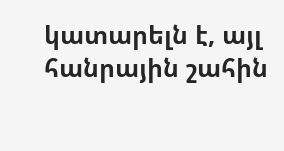կատարելն է, այլ հանրային շահին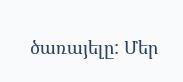ծառայելը: Մեր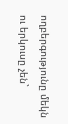ողբերգությունը մեկն ու երկուսը չեն`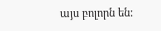այս բոլորն են: